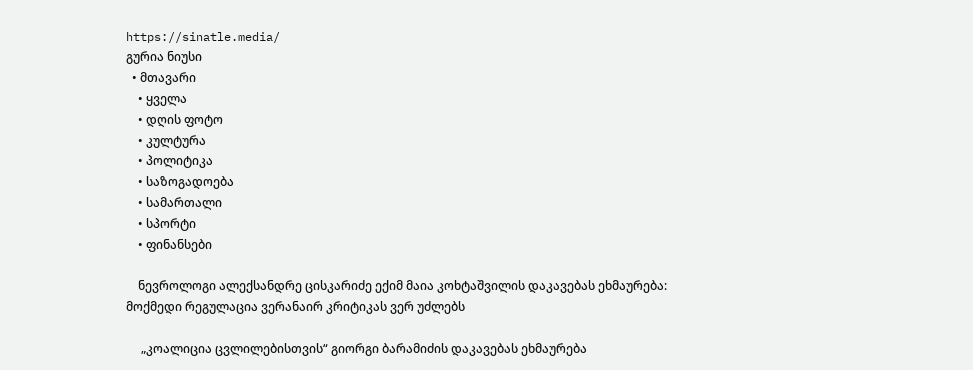https://sinatle.media/
გურია ნიუსი
  • მთავარი
    • ყველა
    • დღის ფოტო
    • კულტურა
    • პოლიტიკა
    • საზოგადოება
    • სამართალი
    • სპორტი
    • ფინანსები

    ნევროლოგი ალექსანდრე ცისკარიძე ექიმ მაია კოხტაშვილის დაკავებას ეხმაურება: მოქმედი რეგულაცია ვერანაირ კრიტიკას ვერ უძლებს

     „კოალიცია ცვლილებისთვის“ გიორგი ბარამიძის დაკავებას ეხმაურება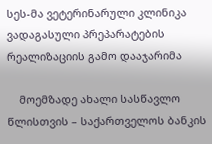სეს-მა ვეტერინარული კლინიკა ვადაგასული პრეპარატების რეალიზაციის გამო დააჯარიმა

    მოემზადე ახალი სასწავლო წლისთვის – საქართველოს ბანკის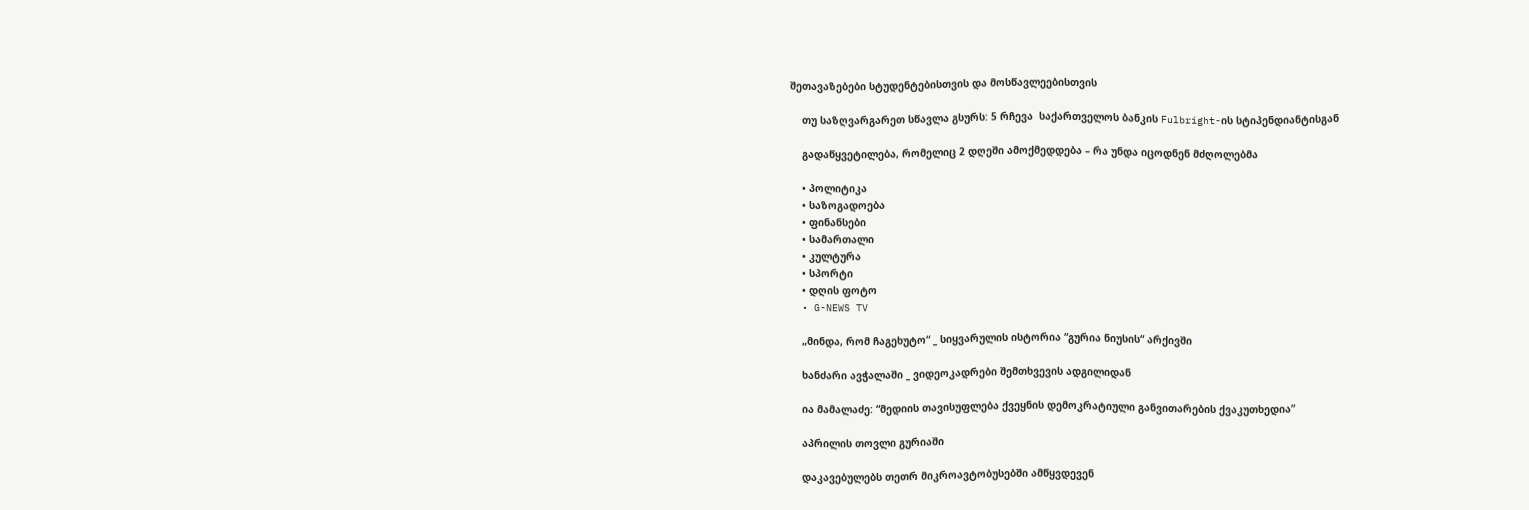შეთავაზებები სტუდენტებისთვის და მოსწავლეებისთვის

    თუ საზღვარგარეთ სწავლა გსურს: 5 რჩევა  საქართველოს ბანკის Fulbright-ის სტიპენდიანტისგან

    გადაწყვეტილება, რომელიც 2 დღეში ამოქმედდება – რა უნდა იცოდნენ მძღოლებმა

    • პოლიტიკა
    • საზოგადოება
    • ფინანსები
    • სამართალი
    • კულტურა
    • სპორტი
    • დღის ფოტო
  • G-NEWS TV

    „მინდა, რომ ჩაგეხუტო“ _ სიყვარულის ისტორია “გურია ნიუსის“ არქივში

    ხანძარი ავჭალაში _ ვიდეოკადრები შემთხვევის ადგილიდან

    ია მამალაძე: “მედიის თავისუფლება ქვეყნის დემოკრატიული განვითარების ქვაკუთხედია”

    აპრილის თოვლი გურიაში

    დაკავებულებს თეთრ მიკროავტობუსებში ამწყვდევენ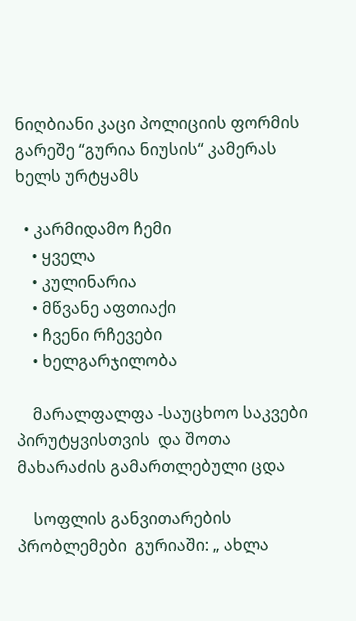ნიღბიანი კაცი პოლიციის ფორმის გარეშე “გურია ნიუსის“ კამერას ხელს ურტყამს

  • კარმიდამო ჩემი
    • ყველა
    • კულინარია
    • მწვანე აფთიაქი
    • ჩვენი რჩევები
    • ხელგარჯილობა

    მარალფალფა -საუცხოო საკვები პირუტყვისთვის  და შოთა მახარაძის გამართლებული ცდა

    სოფლის განვითარების პრობლემები  გურიაში: „ ახლა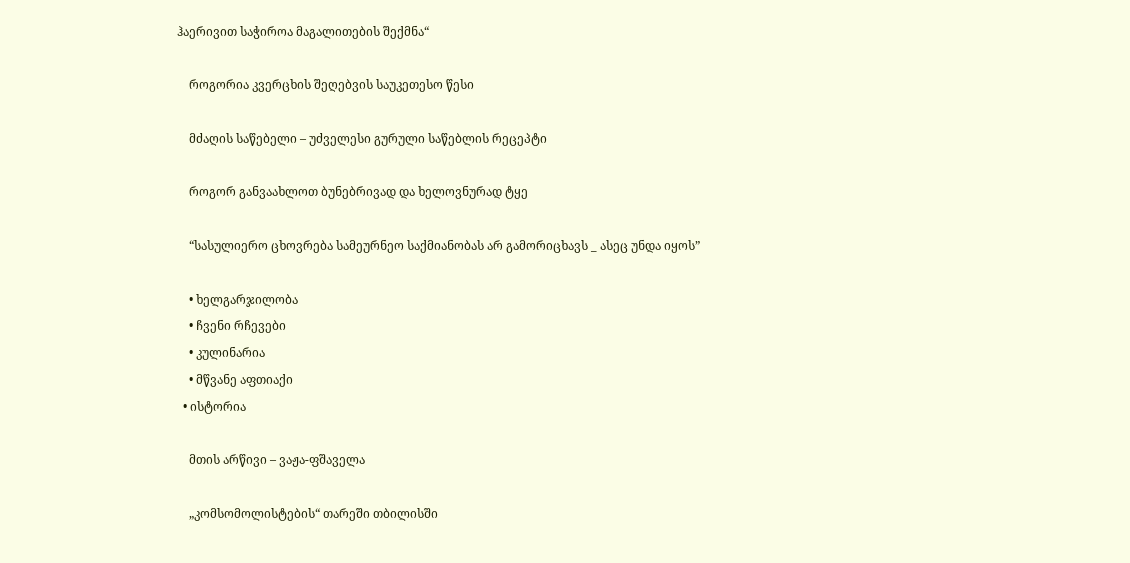ჰაერივით საჭიროა მაგალითების შექმნა“

    როგორია კვერცხის შეღებვის საუკეთესო წესი

    მძაღის საწებელი – უძველესი გურული საწებლის რეცეპტი

    როგორ განვაახლოთ ბუნებრივად და ხელოვნურად ტყე

    “სასულიერო ცხოვრება სამეურნეო საქმიანობას არ გამორიცხავს _ ასეც უნდა იყოს”

    • ხელგარჯილობა
    • ჩვენი რჩევები
    • კულინარია
    • მწვანე აფთიაქი
  • ისტორია

    მთის არწივი – ვაჟა-ფშაველა

    „კომსომოლისტების“ თარეში თბილისში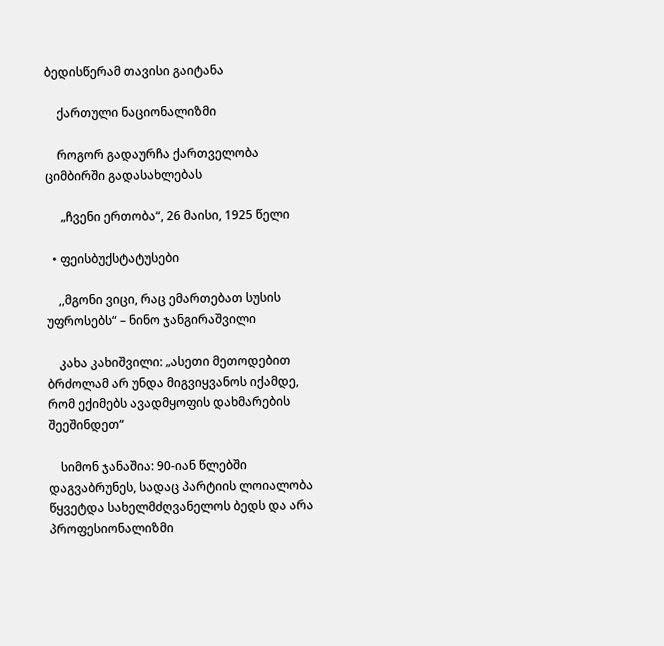ბედისწერამ თავისი გაიტანა

    ქართული ნაციონალიზმი

    როგორ გადაურჩა ქართველობა ციმბირში გადასახლებას

     „ჩვენი ერთობა“, 26 მაისი, 1925 წელი

  • ფეისბუქსტატუსები

    ,,მგონი ვიცი, რაც ემართებათ სუსის უფროსებს“ – ნინო ჯანგირაშვილი

    კახა კახიშვილი: „ასეთი მეთოდებით ბრძოლამ არ უნდა მიგვიყვანოს იქამდე, რომ ექიმებს ავადმყოფის დახმარების შეეშინდეთ“

    სიმონ ჯანაშია: 90-იან წლებში დაგვაბრუნეს, სადაც პარტიის ლოიალობა წყვეტდა სახელმძღვანელოს ბედს და არა პროფესიონალიზმი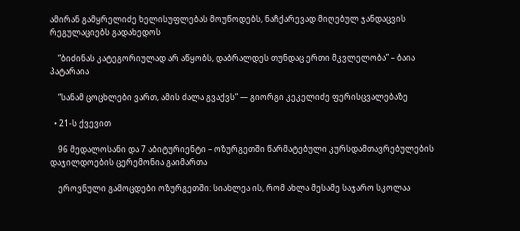ამირან გამყრელიძე ხელისუფლებას მოუწოდებს, ნაჩქარევად მიღებულ ჯანდაცვის რეგულაციებს გადახედოს

    “ბიძინას კატეგორიულად არ აწყობს, დაბრალდეს თუნდაც ერთი მკვლელობა” – ბაია პატარაია

    “სანამ ცოცხლები ვართ, ამის ძალა გვაქვს“ — გიორგი კეკელიძე ფერისცვალებაზე

  • 21-ს ქვევით

    96 მედალოსანი და 7 აბიტურიენტი – ოზურგეთში წარმატებული კურსდამთავრებულების დაჯილდოების ცერემონია გაიმართა

    ეროვნული გამოცდები ოზურგეთში: სიახლეა ის, რომ ახლა მესამე საჯარო სკოლაა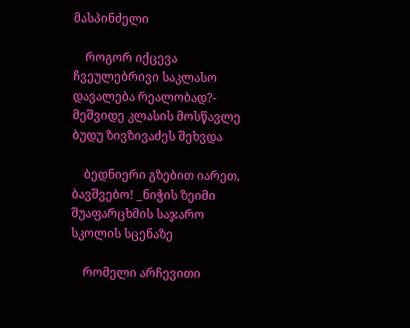მასპინძელი

    როგორ იქცევა ჩვეულებრივი საკლასო დავალება რეალობად?- მეშვიდე კლასის მოსწავლე ბუდუ ზივზივაძეს შეხვდა

    ბედნიერი გზებით იარეთ, ბავშვებო! _ნიჭის ზეიმი შუაფარცხმის საჯარო სკოლის სცენაზე

    რომელი არჩევითი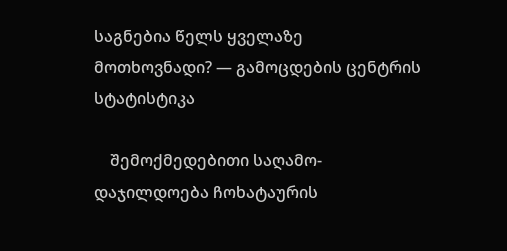საგნებია წელს ყველაზე მოთხოვნადი? — გამოცდების ცენტრის სტატისტიკა

    შემოქმედებითი საღამო-დაჯილდოება ჩოხატაურის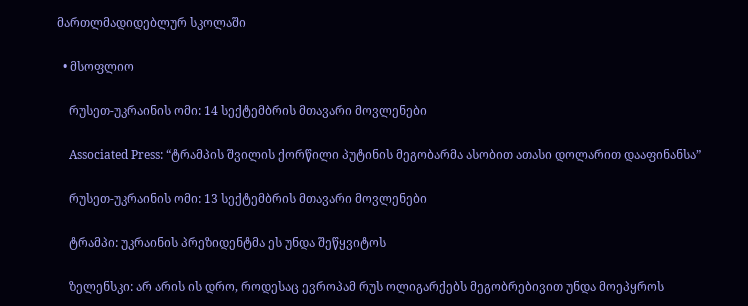მართლმადიდებლურ სკოლაში

  • მსოფლიო

    რუსეთ-უკრაინის ომი: 14 სექტემბრის მთავარი მოვლენები

    Associated Press: “ტრამპის შვილის ქორწილი პუტინის მეგობარმა ასობით ათასი დოლარით დააფინანსა”

    რუსეთ-უკრაინის ომი: 13 სექტემბრის მთავარი მოვლენები

    ტრამპი: უკრაინის პრეზიდენტმა ეს უნდა შეწყვიტოს

    ზელენსკი: არ არის ის დრო, როდესაც ევროპამ რუს ოლიგარქებს მეგობრებივით უნდა მოეპყროს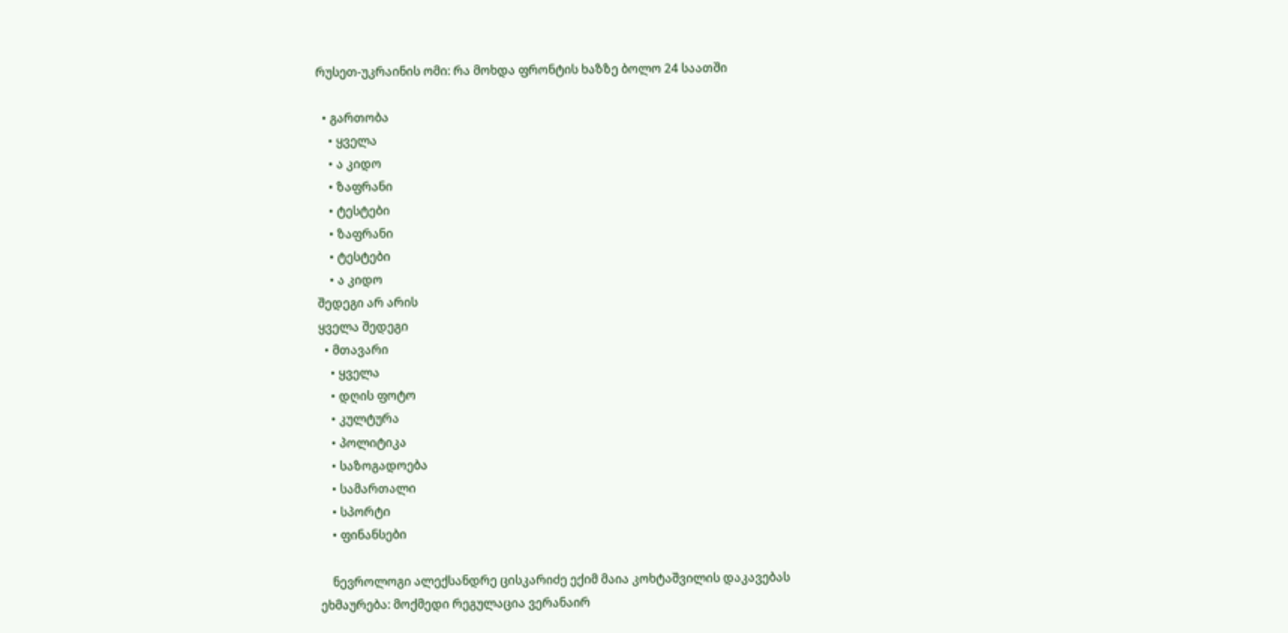რუსეთ-უკრაინის ომი: რა მოხდა ფრონტის ხაზზე ბოლო 24 საათში

  • გართობა
    • ყველა
    • ა კიდო
    • ზაფრანი
    • ტესტები
    • ზაფრანი
    • ტესტები
    • ა კიდო
შედეგი არ არის
ყველა შედეგი
  • მთავარი
    • ყველა
    • დღის ფოტო
    • კულტურა
    • პოლიტიკა
    • საზოგადოება
    • სამართალი
    • სპორტი
    • ფინანსები

    ნევროლოგი ალექსანდრე ცისკარიძე ექიმ მაია კოხტაშვილის დაკავებას ეხმაურება: მოქმედი რეგულაცია ვერანაირ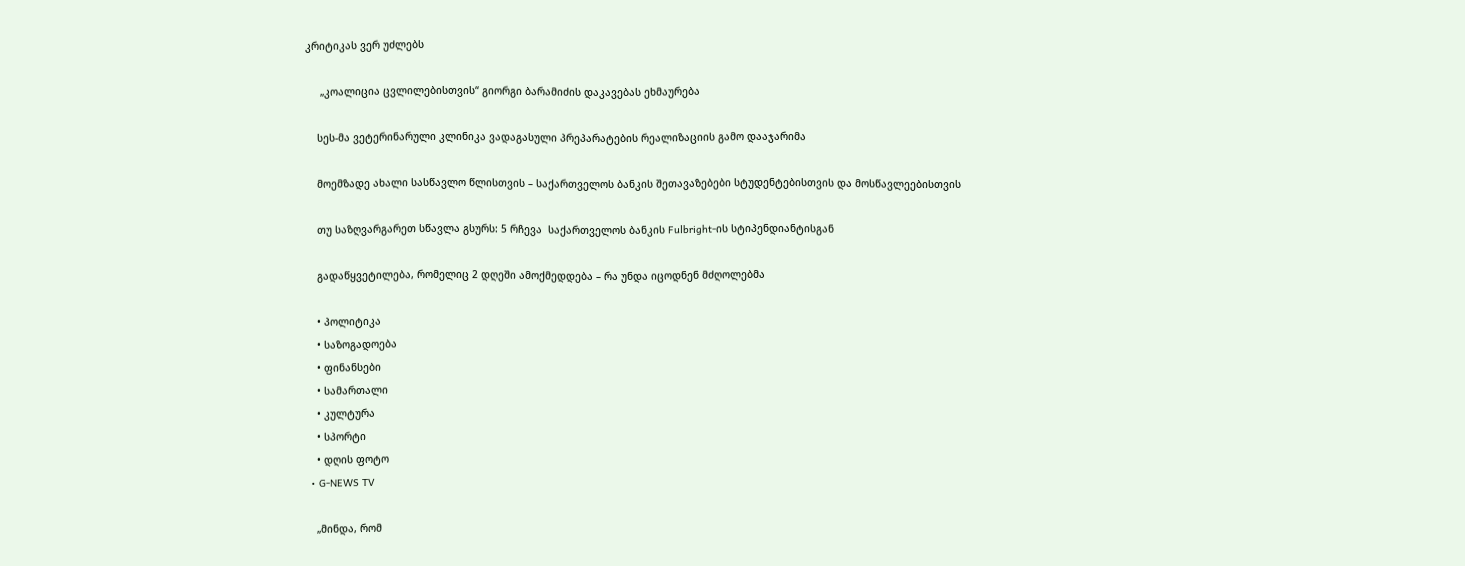კრიტიკას ვერ უძლებს

     „კოალიცია ცვლილებისთვის“ გიორგი ბარამიძის დაკავებას ეხმაურება

    სეს-მა ვეტერინარული კლინიკა ვადაგასული პრეპარატების რეალიზაციის გამო დააჯარიმა

    მოემზადე ახალი სასწავლო წლისთვის – საქართველოს ბანკის შეთავაზებები სტუდენტებისთვის და მოსწავლეებისთვის

    თუ საზღვარგარეთ სწავლა გსურს: 5 რჩევა  საქართველოს ბანკის Fulbright-ის სტიპენდიანტისგან

    გადაწყვეტილება, რომელიც 2 დღეში ამოქმედდება – რა უნდა იცოდნენ მძღოლებმა

    • პოლიტიკა
    • საზოგადოება
    • ფინანსები
    • სამართალი
    • კულტურა
    • სპორტი
    • დღის ფოტო
  • G-NEWS TV

    „მინდა, რომ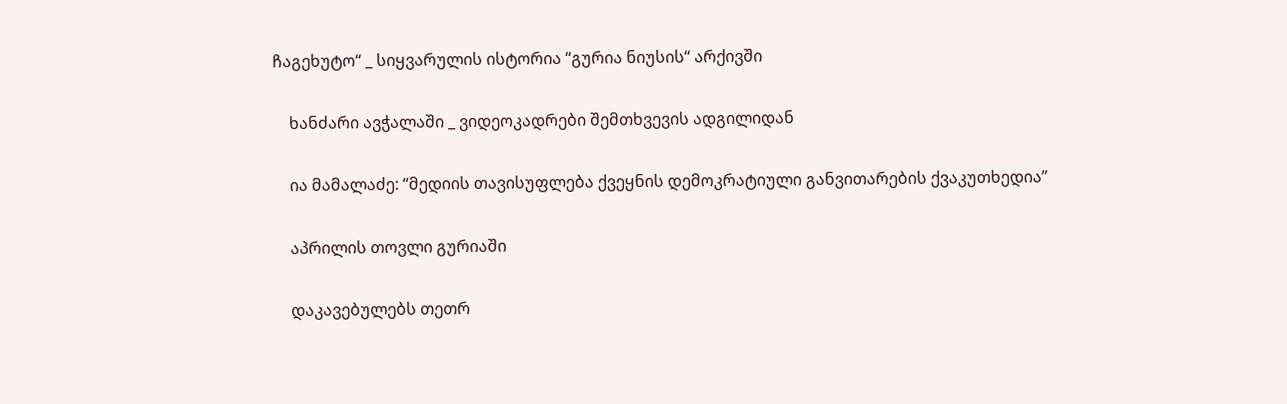ჩაგეხუტო“ _ სიყვარულის ისტორია “გურია ნიუსის“ არქივში

    ხანძარი ავჭალაში _ ვიდეოკადრები შემთხვევის ადგილიდან

    ია მამალაძე: “მედიის თავისუფლება ქვეყნის დემოკრატიული განვითარების ქვაკუთხედია”

    აპრილის თოვლი გურიაში

    დაკავებულებს თეთრ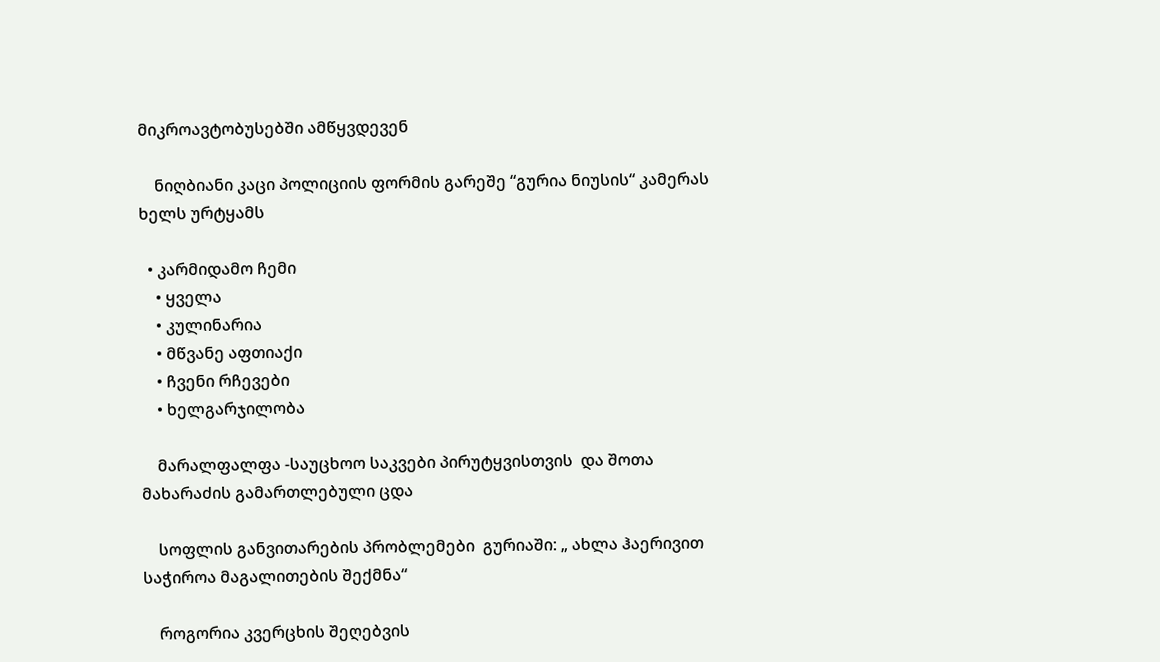მიკროავტობუსებში ამწყვდევენ

    ნიღბიანი კაცი პოლიციის ფორმის გარეშე “გურია ნიუსის“ კამერას ხელს ურტყამს

  • კარმიდამო ჩემი
    • ყველა
    • კულინარია
    • მწვანე აფთიაქი
    • ჩვენი რჩევები
    • ხელგარჯილობა

    მარალფალფა -საუცხოო საკვები პირუტყვისთვის  და შოთა მახარაძის გამართლებული ცდა

    სოფლის განვითარების პრობლემები  გურიაში: „ ახლა ჰაერივით საჭიროა მაგალითების შექმნა“

    როგორია კვერცხის შეღებვის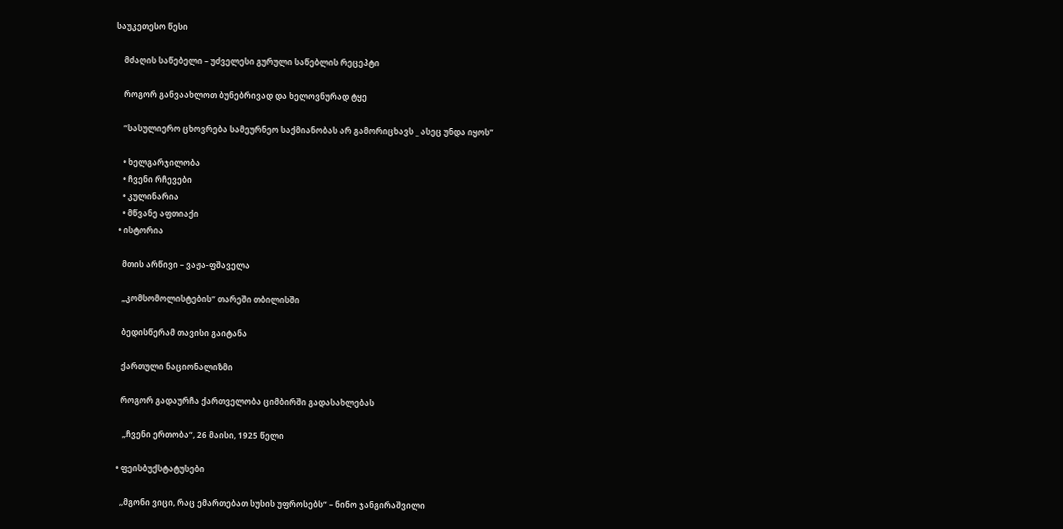საუკეთესო წესი

    მძაღის საწებელი – უძველესი გურული საწებლის რეცეპტი

    როგორ განვაახლოთ ბუნებრივად და ხელოვნურად ტყე

    “სასულიერო ცხოვრება სამეურნეო საქმიანობას არ გამორიცხავს _ ასეც უნდა იყოს”

    • ხელგარჯილობა
    • ჩვენი რჩევები
    • კულინარია
    • მწვანე აფთიაქი
  • ისტორია

    მთის არწივი – ვაჟა-ფშაველა

    „კომსომოლისტების“ თარეში თბილისში

    ბედისწერამ თავისი გაიტანა

    ქართული ნაციონალიზმი

    როგორ გადაურჩა ქართველობა ციმბირში გადასახლებას

     „ჩვენი ერთობა“, 26 მაისი, 1925 წელი

  • ფეისბუქსტატუსები

    ,,მგონი ვიცი, რაც ემართებათ სუსის უფროსებს“ – ნინო ჯანგირაშვილი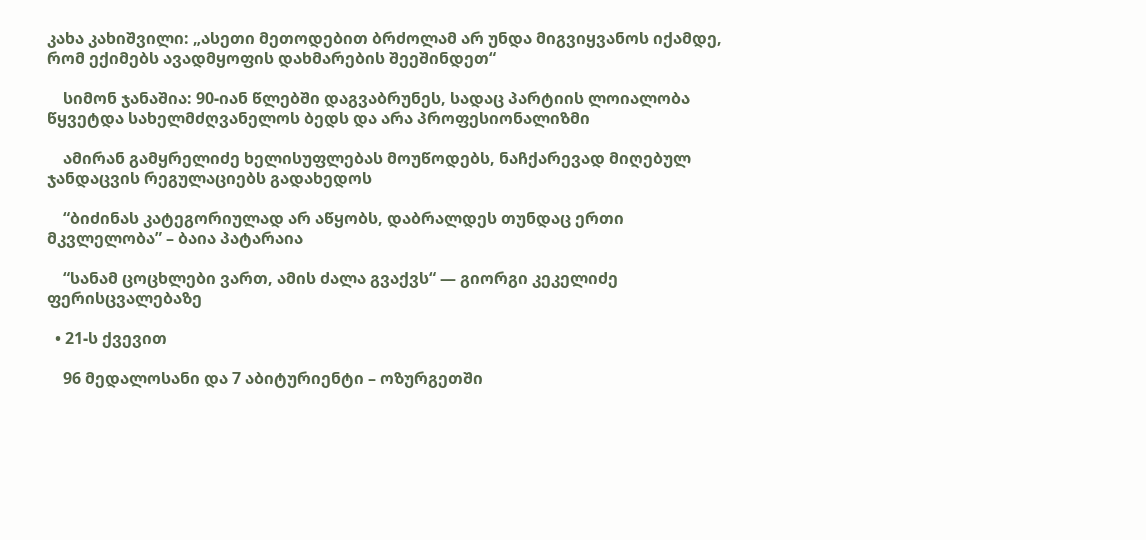კახა კახიშვილი: „ასეთი მეთოდებით ბრძოლამ არ უნდა მიგვიყვანოს იქამდე, რომ ექიმებს ავადმყოფის დახმარების შეეშინდეთ“

    სიმონ ჯანაშია: 90-იან წლებში დაგვაბრუნეს, სადაც პარტიის ლოიალობა წყვეტდა სახელმძღვანელოს ბედს და არა პროფესიონალიზმი

    ამირან გამყრელიძე ხელისუფლებას მოუწოდებს, ნაჩქარევად მიღებულ ჯანდაცვის რეგულაციებს გადახედოს

    “ბიძინას კატეგორიულად არ აწყობს, დაბრალდეს თუნდაც ერთი მკვლელობა” – ბაია პატარაია

    “სანამ ცოცხლები ვართ, ამის ძალა გვაქვს“ — გიორგი კეკელიძე ფერისცვალებაზე

  • 21-ს ქვევით

    96 მედალოსანი და 7 აბიტურიენტი – ოზურგეთში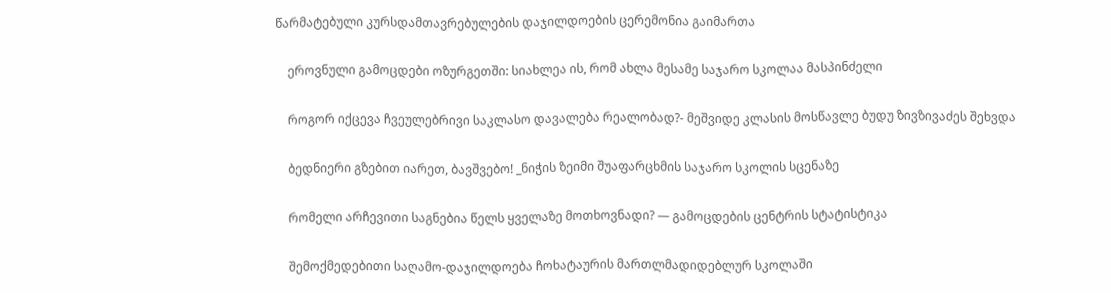წარმატებული კურსდამთავრებულების დაჯილდოების ცერემონია გაიმართა

    ეროვნული გამოცდები ოზურგეთში: სიახლეა ის, რომ ახლა მესამე საჯარო სკოლაა მასპინძელი

    როგორ იქცევა ჩვეულებრივი საკლასო დავალება რეალობად?- მეშვიდე კლასის მოსწავლე ბუდუ ზივზივაძეს შეხვდა

    ბედნიერი გზებით იარეთ, ბავშვებო! _ნიჭის ზეიმი შუაფარცხმის საჯარო სკოლის სცენაზე

    რომელი არჩევითი საგნებია წელს ყველაზე მოთხოვნადი? — გამოცდების ცენტრის სტატისტიკა

    შემოქმედებითი საღამო-დაჯილდოება ჩოხატაურის მართლმადიდებლურ სკოლაში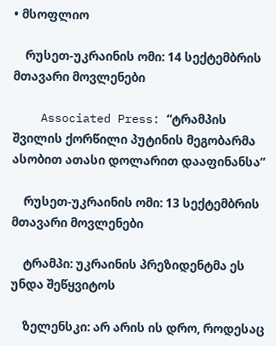• მსოფლიო

    რუსეთ-უკრაინის ომი: 14 სექტემბრის მთავარი მოვლენები

    Associated Press: “ტრამპის შვილის ქორწილი პუტინის მეგობარმა ასობით ათასი დოლარით დააფინანსა”

    რუსეთ-უკრაინის ომი: 13 სექტემბრის მთავარი მოვლენები

    ტრამპი: უკრაინის პრეზიდენტმა ეს უნდა შეწყვიტოს

    ზელენსკი: არ არის ის დრო, როდესაც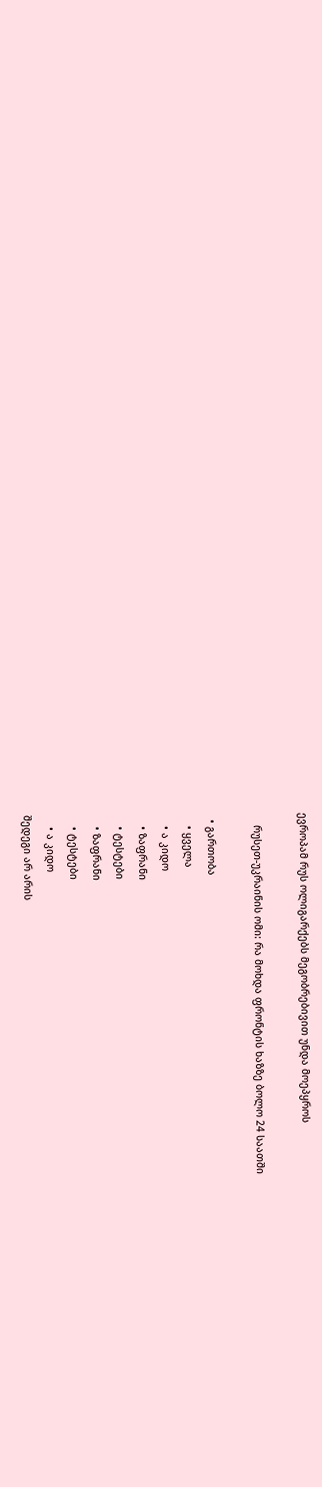ევროპამ რუს ოლიგარქებს მეგობრებივით უნდა მოეპყროს

    რუსეთ-უკრაინის ომი: რა მოხდა ფრონტის ხაზზე ბოლო 24 საათში

  • გართობა
    • ყველა
    • ა კიდო
    • ზაფრანი
    • ტესტები
    • ზაფრანი
    • ტესტები
    • ა კიდო
შედეგი არ არის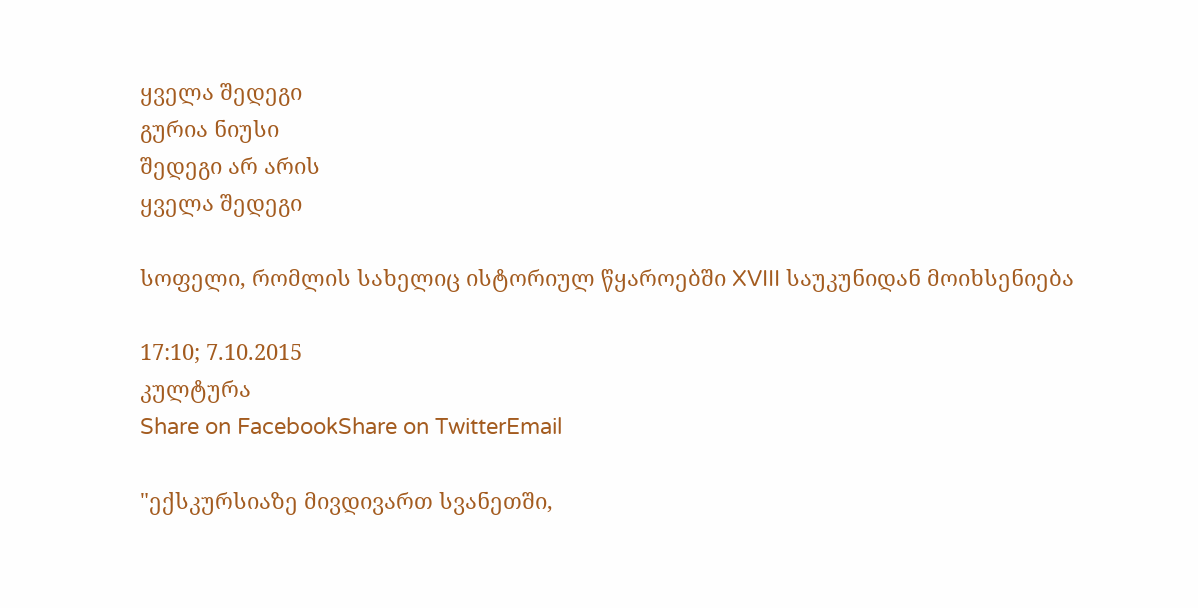ყველა შედეგი
გურია ნიუსი
შედეგი არ არის
ყველა შედეგი

სოფელი, რომლის სახელიც ისტორიულ წყაროებში XVIII საუკუნიდან მოიხსენიება

17:10; 7.10.2015
კულტურა
Share on FacebookShare on TwitterEmail

"ექსკურსიაზე მივდივართ სვანეთში,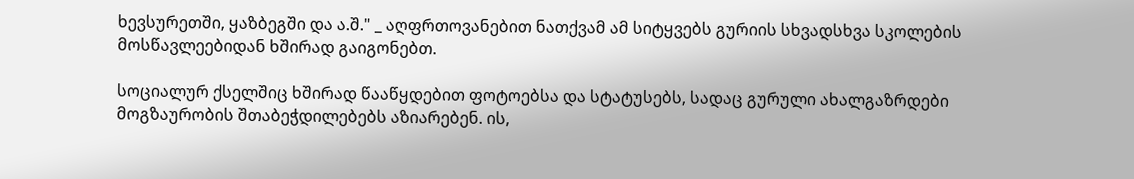ხევსურეთში, ყაზბეგში და ა.შ." _ აღფრთოვანებით ნათქვამ ამ სიტყვებს გურიის სხვადსხვა სკოლების მოსწავლეებიდან ხშირად გაიგონებთ.

სოციალურ ქსელშიც ხშირად წააწყდებით ფოტოებსა და სტატუსებს, სადაც გურული ახალგაზრდები მოგზაურობის შთაბეჭდილებებს აზიარებენ. ის,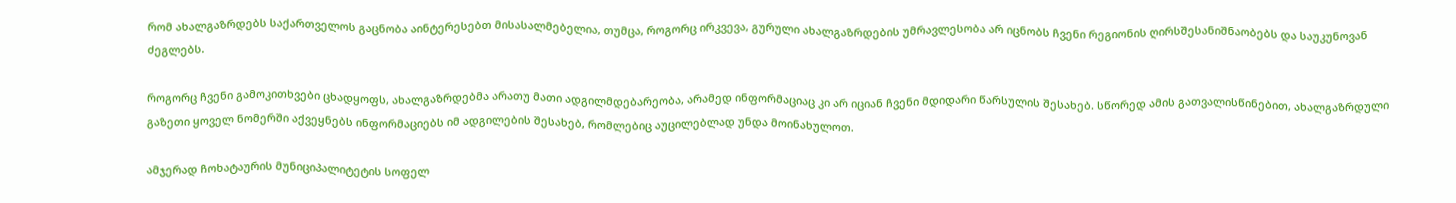რომ ახალგაზრდებს საქართველოს გაცნობა აინტერესებთ მისასალმებელია, თუმცა, როგორც ირკვევა, გურული ახალგაზრდების უმრავლესობა არ იცნობს ჩვენი რეგიონის ღირსშესანიშნაობებს და საუკუნოვან ძეგლებს.

როგორც ჩვენი გამოკითხვები ცხადყოფს, ახალგაზრდებმა არათუ მათი ადგილმდებარეობა, არამედ ინფორმაციაც კი არ იციან ჩვენი მდიდარი წარსულის შესახებ. სწორედ ამის გათვალისწინებით, ახალგაზრდული გაზეთი ყოველ ნომერში აქვეყნებს ინფორმაციებს იმ ადგილების შესახებ, რომლებიც აუცილებლად უნდა მოინახულოთ.

ამჯერად ჩოხატაურის მუნიციპალიტეტის სოფელ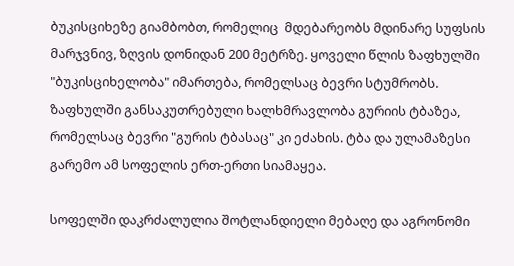ბუკისციხეზე გიამბობთ, რომელიც  მდებარეობს მდინარე სუფსის მარჯვნივ, ზღვის დონიდან 200 მეტრზე. ყოველი წლის ზაფხულში "ბუკისციხელობა" იმართება, რომელსაც ბევრი სტუმრობს. ზაფხულში განსაკუთრებული ხალხმრავლობა გურიის ტბაზეა, რომელსაც ბევრი "გურის ტბასაც" კი ეძახის. ტბა და ულამაზესი გარემო ამ სოფელის ერთ-ერთი სიამაყეა.

სოფელში დაკრძალულია შოტლანდიელი მებაღე და აგრონომი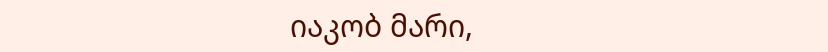იაკობ მარი,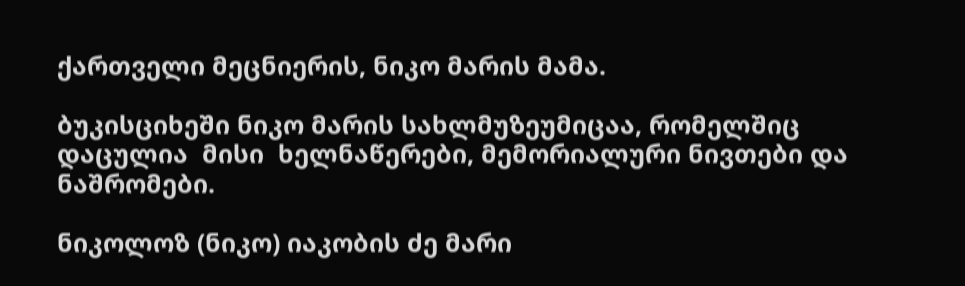ქართველი მეცნიერის, ნიკო მარის მამა.

ბუკისციხეში ნიკო მარის სახლმუზეუმიცაა, რომელშიც დაცულია  მისი  ხელნაწერები, მემორიალური ნივთები და ნაშრომები.

ნიკოლოზ (ნიკო) იაკობის ძე მარი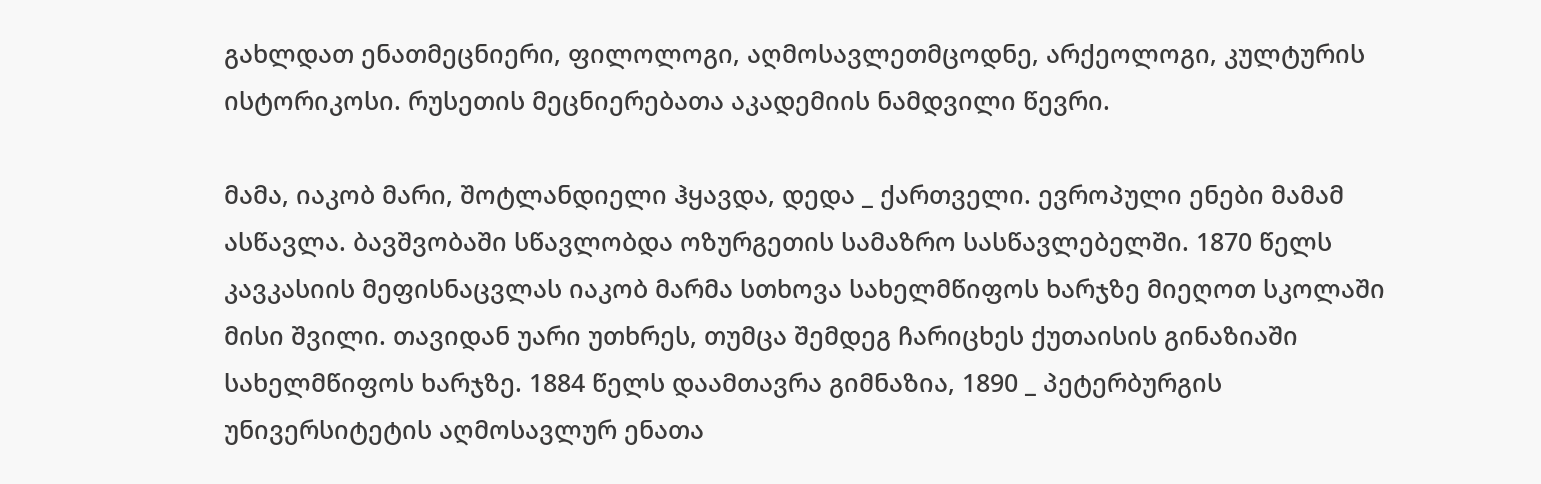გახლდათ ენათმეცნიერი, ფილოლოგი, აღმოსავლეთმცოდნე, არქეოლოგი, კულტურის ისტორიკოსი. რუსეთის მეცნიერებათა აკადემიის ნამდვილი წევრი.

მამა, იაკობ მარი, შოტლანდიელი ჰყავდა, დედა _ ქართველი. ევროპული ენები მამამ ასწავლა. ბავშვობაში სწავლობდა ოზურგეთის სამაზრო სასწავლებელში. 1870 წელს კავკასიის მეფისნაცვლას იაკობ მარმა სთხოვა სახელმწიფოს ხარჯზე მიეღოთ სკოლაში მისი შვილი. თავიდან უარი უთხრეს, თუმცა შემდეგ ჩარიცხეს ქუთაისის გინაზიაში სახელმწიფოს ხარჯზე. 1884 წელს დაამთავრა გიმნაზია, 1890 _ პეტერბურგის უნივერსიტეტის აღმოსავლურ ენათა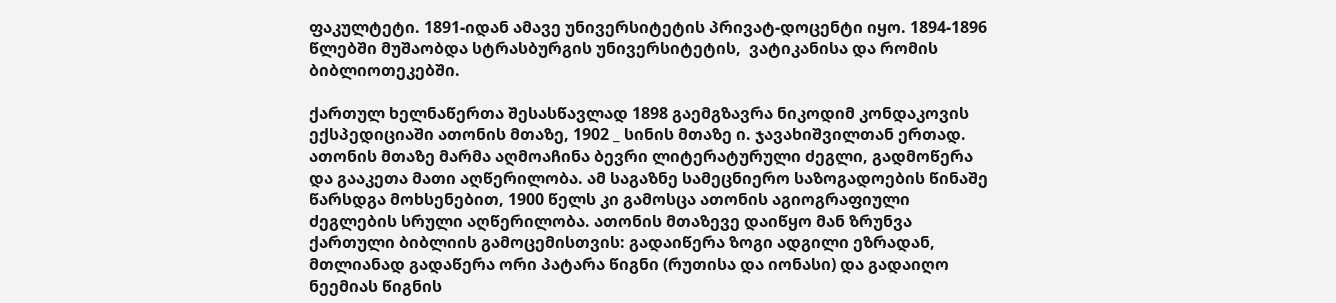ფაკულტეტი. 1891-იდან ამავე უნივერსიტეტის პრივატ-დოცენტი იყო. 1894-1896 წლებში მუშაობდა სტრასბურგის უნივერსიტეტის,  ვატიკანისა და რომის ბიბლიოთეკებში.

ქართულ ხელნაწერთა შესასწავლად 1898 გაემგზავრა ნიკოდიმ კონდაკოვის ექსპედიციაში ათონის მთაზე, 1902 _ სინის მთაზე ი. ჯავახიშვილთან ერთად. ათონის მთაზე მარმა აღმოაჩინა ბევრი ლიტერატურული ძეგლი, გადმოწერა და გააკეთა მათი აღწერილობა. ამ საგაზნე სამეცნიერო საზოგადოების წინაშე წარსდგა მოხსენებით, 1900 წელს კი გამოსცა ათონის აგიოგრაფიული ძეგლების სრული აღწერილობა. ათონის მთაზევე დაიწყო მან ზრუნვა ქართული ბიბლიის გამოცემისთვის: გადაიწერა ზოგი ადგილი ეზრადან, მთლიანად გადაწერა ორი პატარა წიგნი (რუთისა და იონასი) და გადაიღო ნეემიას წიგნის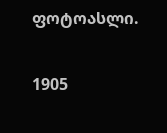ფოტოასლი.

1905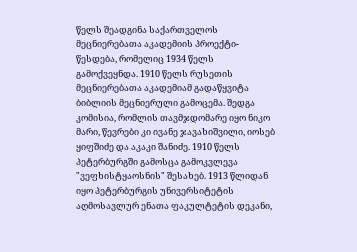წელს შეადგინა საქართველოს მეცნიერებათა აკადემიის პროექტი-წესდება, რომელიც 1934 წელს გამოქვეყნდა. 1910 წელს რუსეთის მეცნიერებათა აკადემიამ გადაწყვიტა ბიბლიის მეცნიერული გამოცემა. შედგა კომისია, რომლის თავმჯდომარე იყო ნიკო მარი, წევრები კი ივანე ჯავახიშვილი, იოსებ ყიფშიძე და აკაკი შანიძე. 1910 წელს პეტერბურგში გამოსცა გამოკვლევა "ვეფხისტყაოსნის" შესახებ. 1913 წლიდან იყო პეტერბურგის უნივერსიტეტის აღმოსავლურ ენათა ფაკულტეტის დეკანი,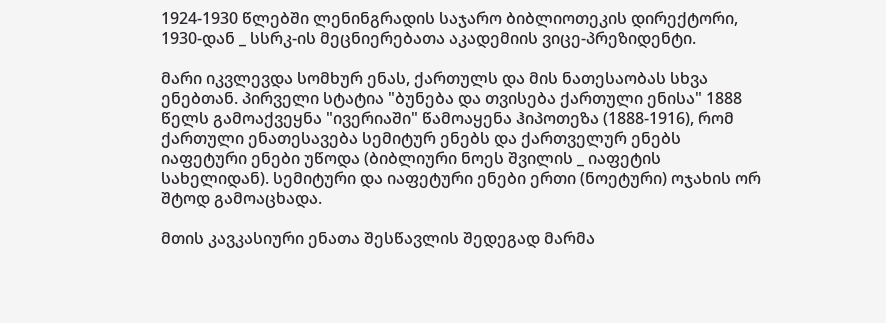1924-1930 წლებში ლენინგრადის საჯარო ბიბლიოთეკის დირექტორი, 1930-დან _ სსრკ-ის მეცნიერებათა აკადემიის ვიცე-პრეზიდენტი.

მარი იკვლევდა სომხურ ენას, ქართულს და მის ნათესაობას სხვა ენებთან. პირველი სტატია "ბუნება და თვისება ქართული ენისა" 1888 წელს გამოაქვეყნა "ივერიაში" წამოაყენა ჰიპოთეზა (1888-1916), რომ ქართული ენათესავება სემიტურ ენებს და ქართველურ ენებს იაფეტური ენები უწოდა (ბიბლიური ნოეს შვილის _ იაფეტის სახელიდან). სემიტური და იაფეტური ენები ერთი (ნოეტური) ოჯახის ორ შტოდ გამოაცხადა.

მთის კავკასიური ენათა შესწავლის შედეგად მარმა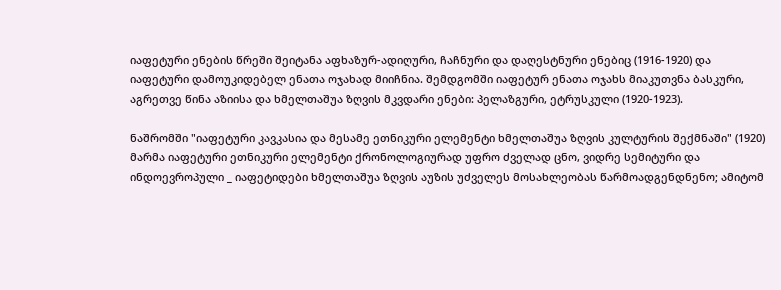იაფეტური ენების წრეში შეიტანა აფხაზურ-ადიღური, ჩაჩნური და დაღესტნური ენებიც (1916-1920) და იაფეტური დამოუკიდებელ ენათა ოჯახად მიიჩნია. შემდგომში იაფეტურ ენათა ოჯახს მიაკუთვნა ბასკური, აგრეთვე წინა აზიისა და ხმელთაშუა ზღვის მკვდარი ენები: პელაზგური, ეტრუსკული (1920-1923).

ნაშრომში "იაფეტური კავკასია და მესამე ეთნიკური ელემენტი ხმელთაშუა ზღვის კულტურის შექმნაში" (1920) მარმა იაფეტური ეთნიკური ელემენტი ქრონოლოგიურად უფრო ძველად ცნო, ვიდრე სემიტური და ინდოევროპული _ იაფეტიდები ხმელთაშუა ზღვის აუზის უძველეს მოსახლეობას წარმოადგენდნენო; ამიტომ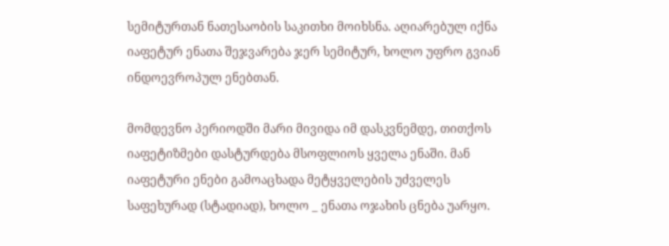სემიტურთან ნათესაობის საკითხი მოიხსნა. აღიარებულ იქნა იაფეტურ ენათა შეჯვარება ჯერ სემიტურ, ხოლო უფრო გვიან ინდოევროპულ ენებთან.

მომდევნო პერიოდში მარი მივიდა იმ დასკვნემდე, თითქოს იაფეტიზმები დასტურდება მსოფლიოს ყველა ენაში. მან იაფეტური ენები გამოაცხადა მეტყველების უძველეს საფეხურად (სტადიად), ხოლო _ ენათა ოჯახის ცნება უარყო.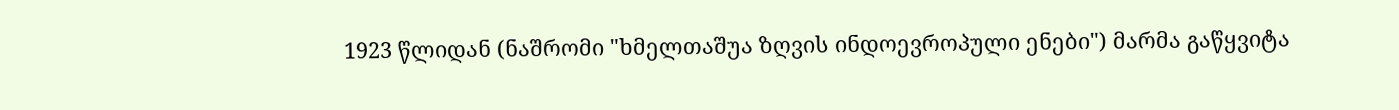1923 წლიდან (ნაშრომი "ხმელთაშუა ზღვის ინდოევროპული ენები") მარმა გაწყვიტა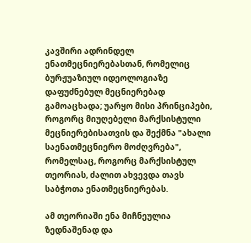კავშირი ადრინდელ ენათმეცნიერებასთან, რომელიც ბურჟუაზიულ იდეოლოგიაზე დაფუძნებულ მეცნიერებად გამოაცხადა; უარყო მისი პრინციპები, როგორც მიუღებელი მარქსისტული მეცნიერებისათვის და შექმნა "ახალი საენათმეცნიერო მოძღვრება", რომელსაც, როგორც მარქსისტულ თეორიას, ძალით ახვევდა თავს საბჭოთა ენათმეცნიერებას.

ამ თეორიაში ენა მიჩნეულია ზედნაშენად და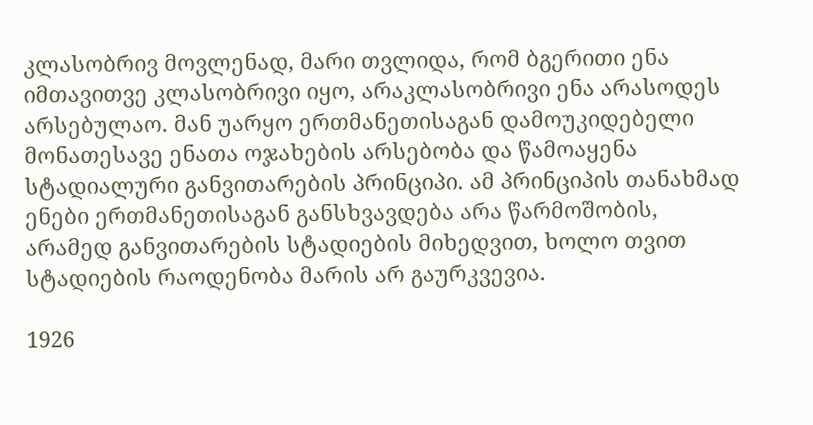კლასობრივ მოვლენად, მარი თვლიდა, რომ ბგერითი ენა იმთავითვე კლასობრივი იყო, არაკლასობრივი ენა არასოდეს არსებულაო. მან უარყო ერთმანეთისაგან დამოუკიდებელი მონათესავე ენათა ოჯახების არსებობა და წამოაყენა სტადიალური განვითარების პრინციპი. ამ პრინციპის თანახმად ენები ერთმანეთისაგან განსხვავდება არა წარმოშობის, არამედ განვითარების სტადიების მიხედვით, ხოლო თვით სტადიების რაოდენობა მარის არ გაურკვევია.

1926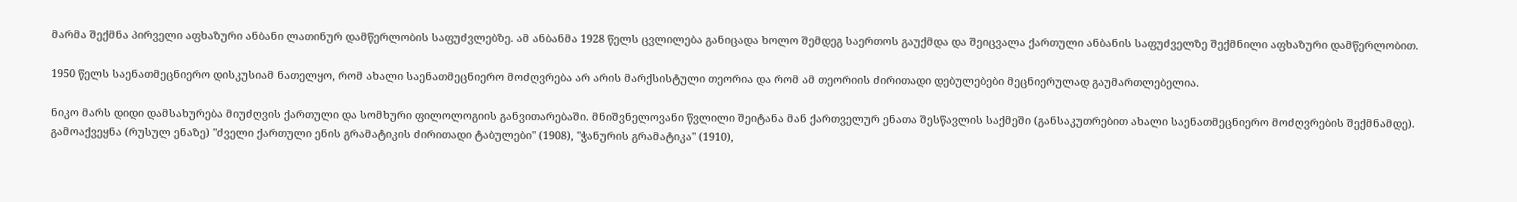მარმა შექმნა პირველი აფხაზური ანბანი ლათინურ დამწერლობის საფუძვლებზე. ამ ანბანმა 1928 წელს ცვლილება განიცადა ხოლო შემდეგ საერთოს გაუქმდა და შეიცვალა ქართული ანბანის საფუძველზე შექმნილი აფხაზური დამწერლობით.

1950 წელს საენათმეცნიერო დისკუსიამ ნათელყო, რომ ახალი საენათმეცნიერო მოძღვრება არ არის მარქსისტული თეორია და რომ ამ თეორიის ძირითადი დებულებები მეცნიერულად გაუმართლებელია.

ნიკო მარს დიდი დამსახურება მიუძღვის ქართული და სომხური ფილოლოგიის განვითარებაში. მნიშვნელოვანი წვლილი შეიტანა მან ქართველურ ენათა შესწავლის საქმეში (განსაკუთრებით ახალი საენათმეცნიერო მოძღვრების შექმნამდე). გამოაქვეყნა (რუსულ ენაზე) "ძველი ქართული ენის გრამატიკის ძირითადი ტაბულები" (1908), "ჭანურის გრამატიკა" (1910),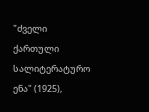"ძველი ქართული სალიტერატურო ენა" (1925),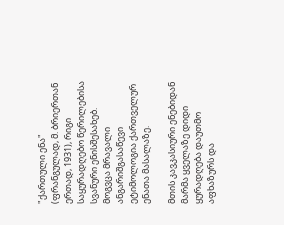"ქართული ენა" (ფრანგულად, მ. ბრიერთან ერთად, 1931), რიგი საყურადღებო წერილებისა სვანური ენისშესახებ. მოგვცა მრავალი ანგარიშგასაწევი ეტიმოლოგია ქართველურ ენათა მასალაზე.

მთის კავკასიური ენებიდან მარმა ყველაზე დიდი ყურადღება დაუთმო აფხაზურს და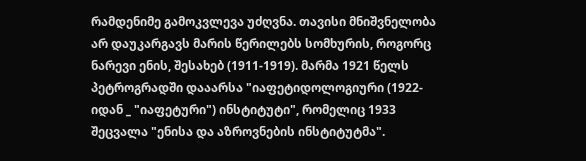რამდენიმე გამოკვლევა უძღვნა. თავისი მნიშვნელობა არ დაუკარგავს მარის წერილებს სომხურის, როგორც ნარევი ენის, შესახებ (1911-1919). მარმა 1921 წელს პეტროგრადში დააარსა "იაფეტიდოლოგიური (1922-იდან _ "იაფეტური") ინსტიტუტი", რომელიც 1933 შეცვალა "ენისა და აზროვნების ინსტიტუტმა".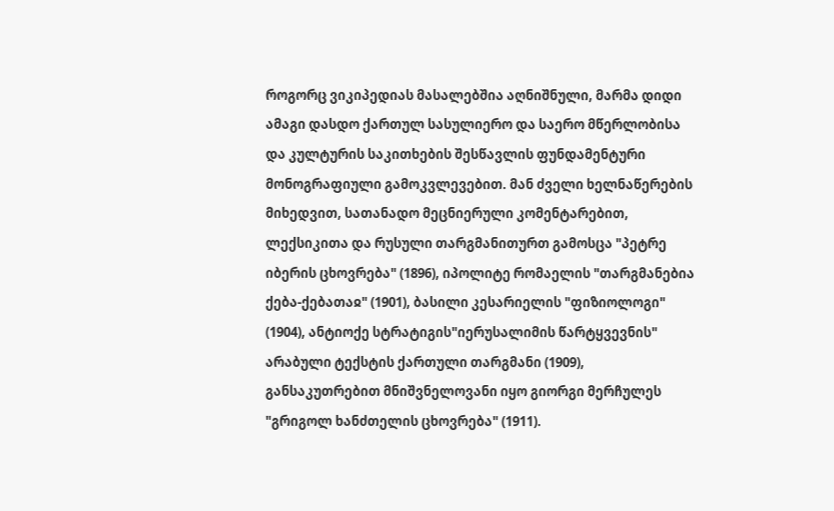როგორც ვიკიპედიას მასალებშია აღნიშნული, მარმა დიდი ამაგი დასდო ქართულ სასულიერო და საერო მწერლობისა და კულტურის საკითხების შესწავლის ფუნდამენტური მონოგრაფიული გამოკვლევებით. მან ძველი ხელნაწერების მიხედვით, სათანადო მეცნიერული კომენტარებით, ლექსიკითა და რუსული თარგმანითურთ გამოსცა "პეტრე იბერის ცხოვრება" (1896), იპოლიტე რომაელის "თარგმანებია ქება-ქებათაჲ" (1901), ბასილი კესარიელის "ფიზიოლოგი" (1904), ანტიოქე სტრატიგის"იერუსალიმის წარტყვევნის" არაბული ტექსტის ქართული თარგმანი (1909), განსაკუთრებით მნიშვნელოვანი იყო გიორგი მერჩულეს "გრიგოლ ხანძთელის ცხოვრება" (1911).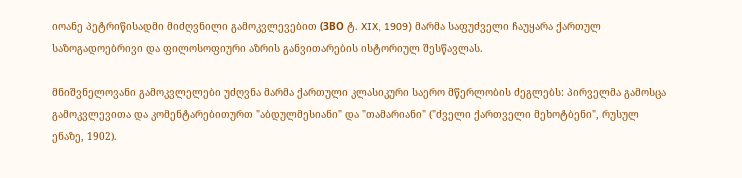იოანე პეტრიწისადმი მიძღვნილი გამოკვლევებით (ЗВО ტ. XIX, 1909) მარმა საფუძველი ჩაუყარა ქართულ საზოგადოებრივი და ფილოსოფიური აზრის განვითარების ისტორიულ შესწავლას.

მნიშვნელოვანი გამოკვლელები უძღვნა მარმა ქართული კლასიკური საერო მწერლობის ძეგლებს: პირველმა გამოსცა გამოკვლევითა და კომენტარებითურთ "აბდულმესიანი" და "თამარიანი" ("ძველი ქართველი მეხოტბენი", რუსულ ენაზე, 1902).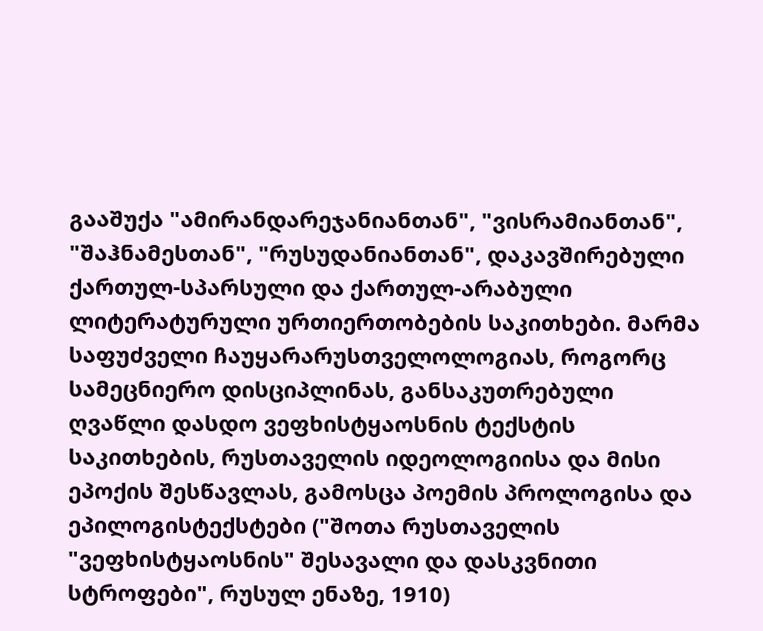გააშუქა "ამირანდარეჯანიანთან", "ვისრამიანთან", "შაჰნამესთან", "რუსუდანიანთან", დაკავშირებული ქართულ-სპარსული და ქართულ-არაბული ლიტერატურული ურთიერთობების საკითხები. მარმა საფუძველი ჩაუყარარუსთველოლოგიას, როგორც სამეცნიერო დისციპლინას, განსაკუთრებული ღვაწლი დასდო ვეფხისტყაოსნის ტექსტის საკითხების, რუსთაველის იდეოლოგიისა და მისი ეპოქის შესწავლას, გამოსცა პოემის პროლოგისა და ეპილოგისტექსტები ("შოთა რუსთაველის "ვეფხისტყაოსნის" შესავალი და დასკვნითი სტროფები", რუსულ ენაზე, 1910)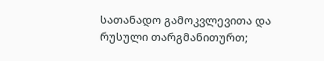სათანადო გამოკვლევითა და რუსული თარგმანითურთ;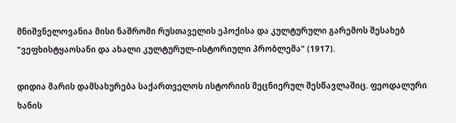მნიშვნელოვანია მისი ნაშრომი რუსთაველის ეპოქისა და კულტურული გარემოს შესახებ "ვეფხისტყაოსანი და ახალი კულტურულ-ისტორიული პრობლემა" (1917).

დიდია მარის დამსახურება საქართველოს ისტორიის მეცნიერულ შესწავლაშიც. ფეოდალური ხანის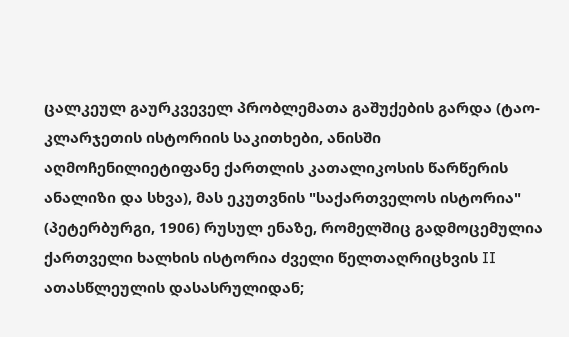ცალკეულ გაურკვეველ პრობლემათა გაშუქების გარდა (ტაო-კლარჯეთის ისტორიის საკითხები, ანისში აღმოჩენილიეტიფანე ქართლის კათალიკოსის წარწერის ანალიზი და სხვა), მას ეკუთვნის "საქართველოს ისტორია" (პეტერბურგი, 1906) რუსულ ენაზე, რომელშიც გადმოცემულია ქართველი ხალხის ისტორია ძველი წელთაღრიცხვის II ათასწლეულის დასასრულიდან;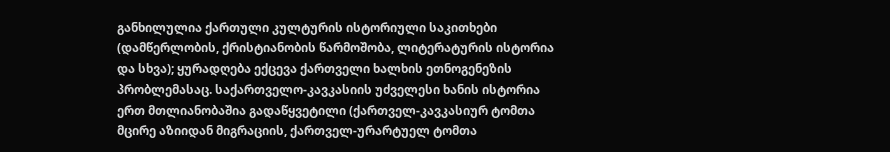განხილულია ქართული კულტურის ისტორიული საკითხები (დამწერლობის, ქრისტიანობის წარმოშობა, ლიტერატურის ისტორია და სხვა); ყურადღება ექცევა ქართველი ხალხის ეთნოგენეზის პრობლემასაც. საქართველო-კავკასიის უძველესი ხანის ისტორია ერთ მთლიანობაშია გადაწყვეტილი (ქართველ-კავკასიურ ტომთა მცირე აზიიდან მიგრაციის, ქართველ-ურარტუელ ტომთა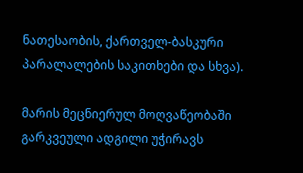ნათესაობის, ქართველ-ბასკური პარალალების საკითხები და სხვა).

მარის მეცნიერულ მოღვაწეობაში გარკვეული ადგილი უჭირავს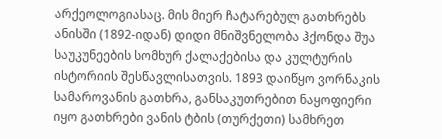არქეოლოგიასაც. მის მიერ ჩატარებულ გათხრებს ანისში (1892-იდან) დიდი მნიშვნელობა ჰქონდა შუა საუკუნეების სომხურ ქალაქებისა და კულტურის ისტორიის შესწავლისათვის. 1893 დაიწყო ვორნაკის სამაროვანის გათხრა, განსაკუთრებით ნაყოფიერი იყო გათხრები ვანის ტბის (თურქეთი) სამხრეთ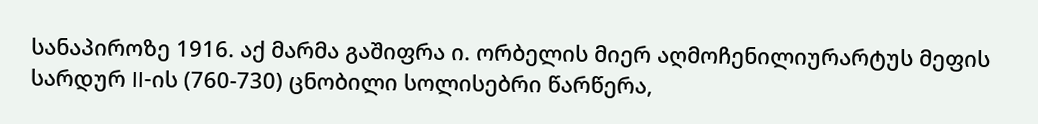სანაპიროზე 1916. აქ მარმა გაშიფრა ი. ორბელის მიერ აღმოჩენილიურარტუს მეფის სარდურ II-ის (760-730) ცნობილი სოლისებრი წარწერა,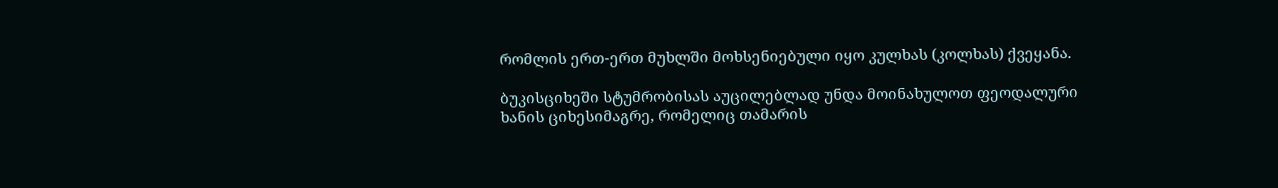რომლის ერთ-ერთ მუხლში მოხსენიებული იყო კულხას (კოლხას) ქვეყანა.

ბუკისციხეში სტუმრობისას აუცილებლად უნდა მოინახულოთ ფეოდალური ხანის ციხესიმაგრე, რომელიც თამარის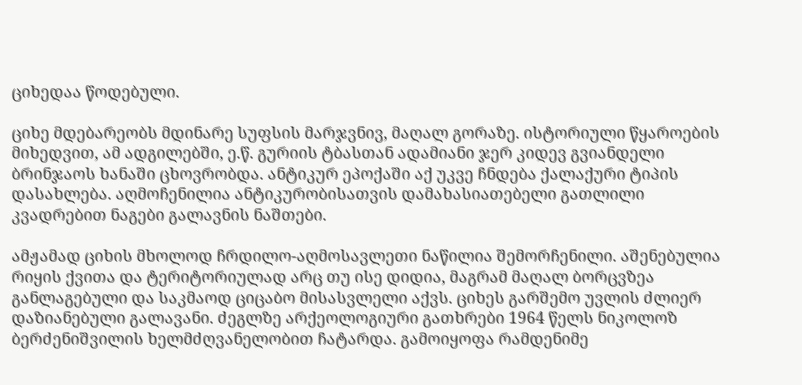ციხედაა წოდებული.

ციხე მდებარეობს მდინარე სუფსის მარჯვნივ, მაღალ გორაზე. ისტორიული წყაროების მიხედვით, ამ ადგილებში, ე.წ. გურიის ტბასთან ადამიანი ჯერ კიდევ გვიანდელი ბრინჯაოს ხანაში ცხოვრობდა. ანტიკურ ეპოქაში აქ უკვე ჩნდება ქალაქური ტიპის დასახლება. აღმოჩენილია ანტიკურობისათვის დამახასიათებელი გათლილი კვადრებით ნაგები გალავნის ნაშთები.

ამჟამად ციხის მხოლოდ ჩრდილო-აღმოსავლეთი ნაწილია შემორჩენილი. აშენებულია რიყის ქვითა და ტერიტორიულად არც თუ ისე დიდია, მაგრამ მაღალ ბორცვზეა განლაგებული და საკმაოდ ციცაბო მისასვლელი აქვს. ციხეს გარშემო უვლის ძლიერ დაზიანებული გალავანი. ძეგლზე არქეოლოგიური გათხრები 1964 წელს ნიკოლოზ ბერძენიშვილის ხელმძღვანელობით ჩატარდა. გამოიყოფა რამდენიმე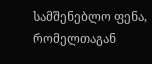სამშენებლო ფენა, რომელთაგან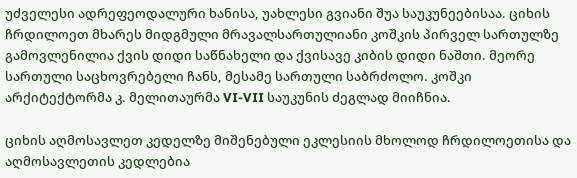უძველესი ადრეფეოდალური ხანისა, უახლესი გვიანი შუა საუკუნეებისაა. ციხის ჩრდილოეთ მხარეს მიდგმული მრავალსართულიანი კოშკის პირველ სართულზე გამოვლენილია ქვის დიდი საწნახელი და ქვისავე კიბის დიდი ნაშთი. მეორე სართული საცხოვრებელი ჩანს, მესამე სართული საბრძოლო. კოშკი არქიტექტორმა კ. მელითაურმა VI-VII საუკუნის ძეგლად მიიჩნია.

ციხის აღმოსავლეთ კედელზე მიშენებული ეკლესიის მხოლოდ ჩრდილოეთისა და აღმოსავლეთის კედლებია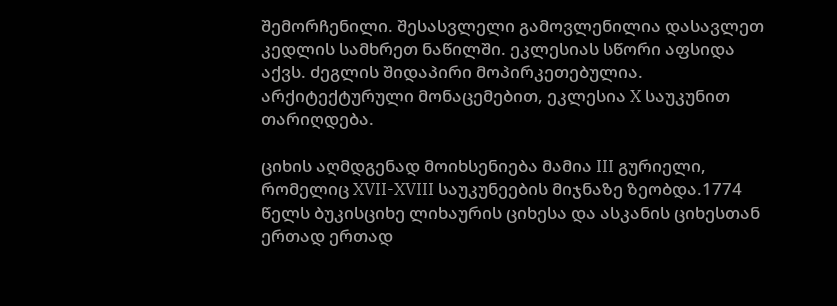შემორჩენილი. შესასვლელი გამოვლენილია დასავლეთ კედლის სამხრეთ ნაწილში. ეკლესიას სწორი აფსიდა აქვს. ძეგლის შიდაპირი მოპირკეთებულია. არქიტექტურული მონაცემებით, ეკლესია X საუკუნით თარიღდება.

ციხის აღმდგენად მოიხსენიება მამია III გურიელი, რომელიც XVII-XVIII საუკუნეების მიჯნაზე ზეობდა.1774 წელს ბუკისციხე ლიხაურის ციხესა და ასკანის ციხესთან ერთად ერთად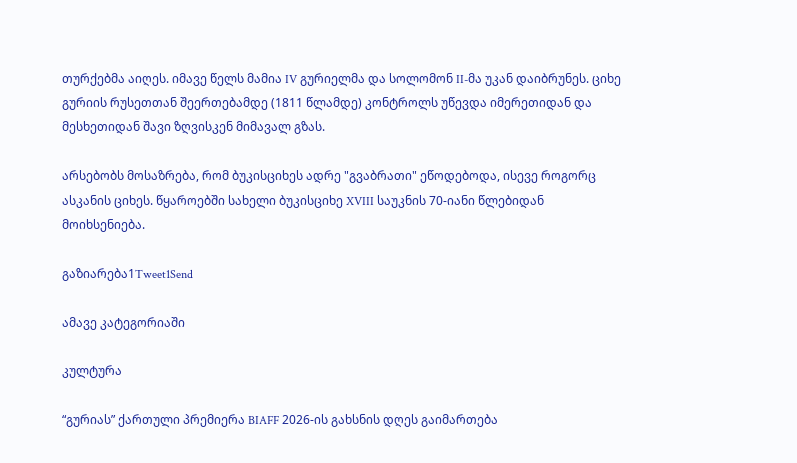თურქებმა აიღეს. იმავე წელს მამია IV გურიელმა და სოლომონ II-მა უკან დაიბრუნეს. ციხე გურიის რუსეთთან შეერთებამდე (1811 წლამდე) კონტროლს უწევდა იმერეთიდან და მესხეთიდან შავი ზღვისკენ მიმავალ გზას.

არსებობს მოსაზრება, რომ ბუკისციხეს ადრე "გვაბრათი" ეწოდებოდა, ისევე როგორც ასკანის ციხეს. წყაროებში სახელი ბუკისციხე XVIII საუკნის 70-იანი წლებიდან მოიხსენიება.

გაზიარება1Tweet1Send

ამავე კატეგორიაში

კულტურა

“გურიას” ქართული პრემიერა BIAFF 2026-ის გახსნის დღეს გაიმართება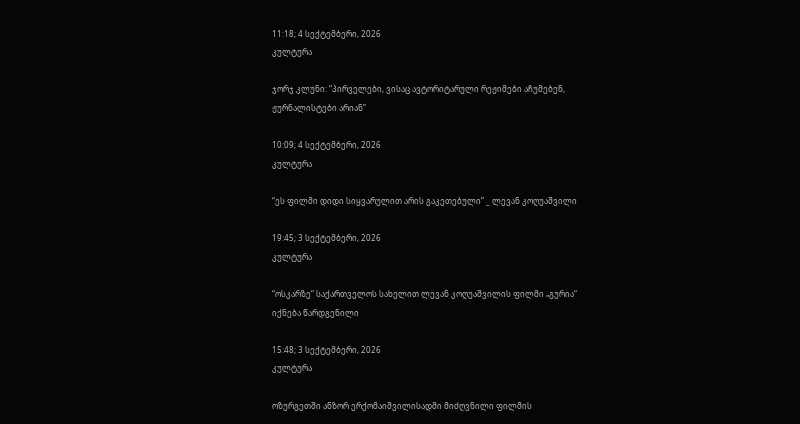11:18; 4 სექტემბერი, 2026
კულტურა

ჯორჯ კლუნი: “პირველები, ვისაც ავტორიტარული რეჟიმები აჩუმებენ, ჟურნალისტები არიან”

10:09; 4 სექტემბერი, 2026
კულტურა

“ეს ფილმი დიდი სიყვარულით არის გაკეთებული” _ ლევან კოღუაშვილი

19:45; 3 სექტემბერი, 2026
კულტურა

“ოსკარზე“ საქართველოს სახელით ლევან კოღუაშვილის ფილმი „გურია“ იქნება წარდგენილი

15:48; 3 სექტემბერი, 2026
კულტურა

ოზურგეთში ანზორ ერქომაიშვილისადმი მიძღვნილი ფილმის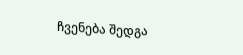ჩვენება შედგა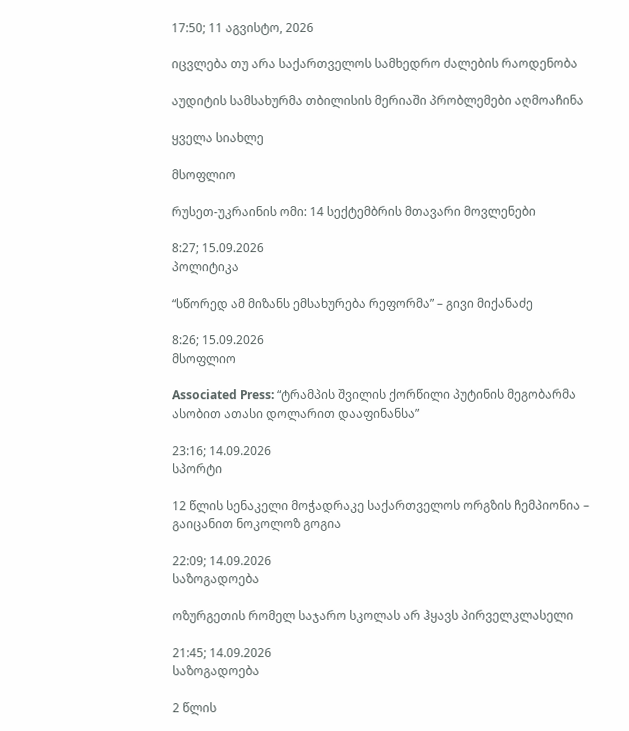17:50; 11 აგვისტო, 2026

იცვლება თუ არა საქართველოს სამხედრო ძალების რაოდენობა

აუდიტის სამსახურმა თბილისის მერიაში პრობლემები აღმოაჩინა

ყველა სიახლე

მსოფლიო

რუსეთ-უკრაინის ომი: 14 სექტემბრის მთავარი მოვლენები

8:27; 15.09.2026
პოლიტიკა

“სწორედ ამ მიზანს ემსახურება რეფორმა” – გივი მიქანაძე

8:26; 15.09.2026
მსოფლიო

Associated Press: “ტრამპის შვილის ქორწილი პუტინის მეგობარმა ასობით ათასი დოლარით დააფინანსა”

23:16; 14.09.2026
სპორტი

12 წლის სენაკელი მოჭადრაკე საქართველოს ორგზის ჩემპიონია – გაიცანით ნოკოლოზ გოგია

22:09; 14.09.2026
საზოგადოება

ოზურგეთის რომელ საჯარო სკოლას არ ჰყავს პირველკლასელი

21:45; 14.09.2026
საზოგადოება

2 წლის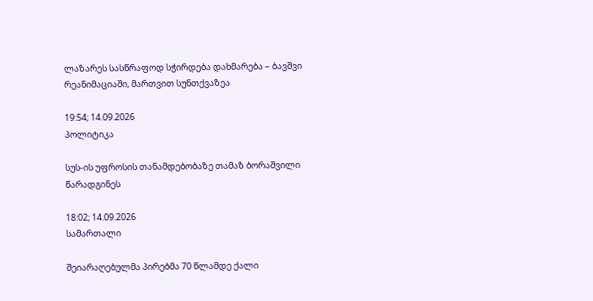ლაზარეს სასწრაფოდ სჭირდება დახმარება – ბავშვი რეანიმაციაში, მართვით სუნთქვაზეა

19:54; 14.09.2026
პოლიტიკა

სუს-ის უფროსის თანამდებობაზე თამაზ ბორაშვილი წარადგინეს

18:02; 14.09.2026
სამართალი

შეიარაღებულმა პირებმა 70 წლამდე ქალი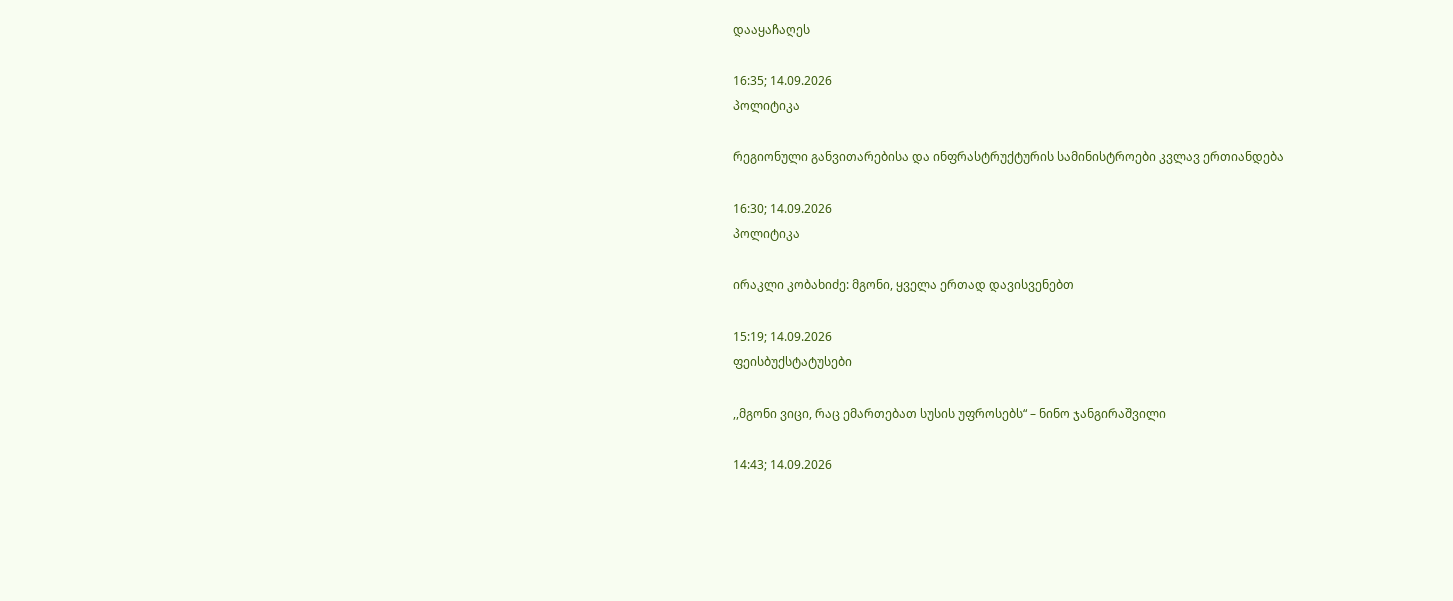დააყაჩაღეს

16:35; 14.09.2026
პოლიტიკა

რეგიონული განვითარებისა და ინფრასტრუქტურის სამინისტროები კვლავ ერთიანდება

16:30; 14.09.2026
პოლიტიკა

ირაკლი კობახიძე: მგონი, ყველა ერთად დავისვენებთ

15:19; 14.09.2026
ფეისბუქსტატუსები

,,მგონი ვიცი, რაც ემართებათ სუსის უფროსებს“ – ნინო ჯანგირაშვილი

14:43; 14.09.2026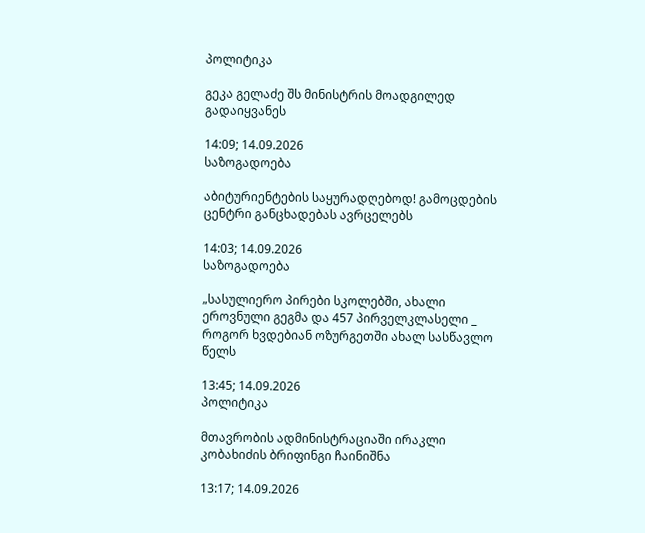პოლიტიკა

გეკა გელაძე შს მინისტრის მოადგილედ გადაიყვანეს

14:09; 14.09.2026
საზოგადოება

აბიტურიენტების საყურადღებოდ! გამოცდების ცენტრი განცხადებას ავრცელებს

14:03; 14.09.2026
საზოგადოება

„სასულიერო პირები სკოლებში, ახალი ეროვნული გეგმა და 457 პირველკლასელი _ როგორ ხვდებიან ოზურგეთში ახალ სასწავლო წელს

13:45; 14.09.2026
პოლიტიკა

მთავრობის ადმინისტრაციაში ირაკლი კობახიძის ბრიფინგი ჩაინიშნა

13:17; 14.09.2026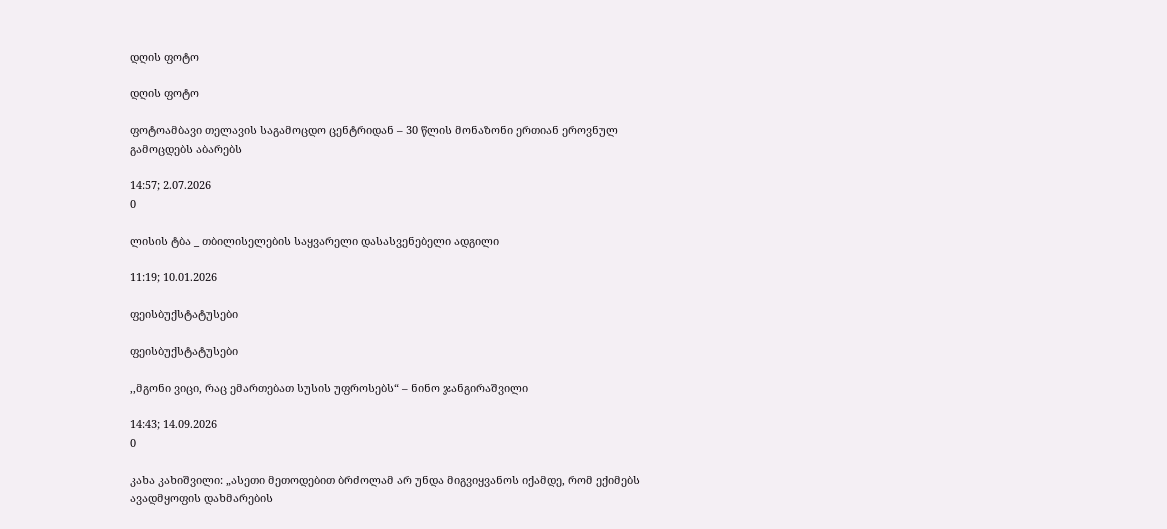დღის ფოტო

დღის ფოტო

ფოტოამბავი თელავის საგამოცდო ცენტრიდან – 30 წლის მონაზონი ერთიან ეროვნულ გამოცდებს აბარებს

14:57; 2.07.2026
0

ლისის ტბა _ თბილისელების საყვარელი დასასვენებელი ადგილი

11:19; 10.01.2026

ფეისბუქსტატუსები

ფეისბუქსტატუსები

,,მგონი ვიცი, რაც ემართებათ სუსის უფროსებს“ – ნინო ჯანგირაშვილი

14:43; 14.09.2026
0

კახა კახიშვილი: „ასეთი მეთოდებით ბრძოლამ არ უნდა მიგვიყვანოს იქამდე, რომ ექიმებს ავადმყოფის დახმარების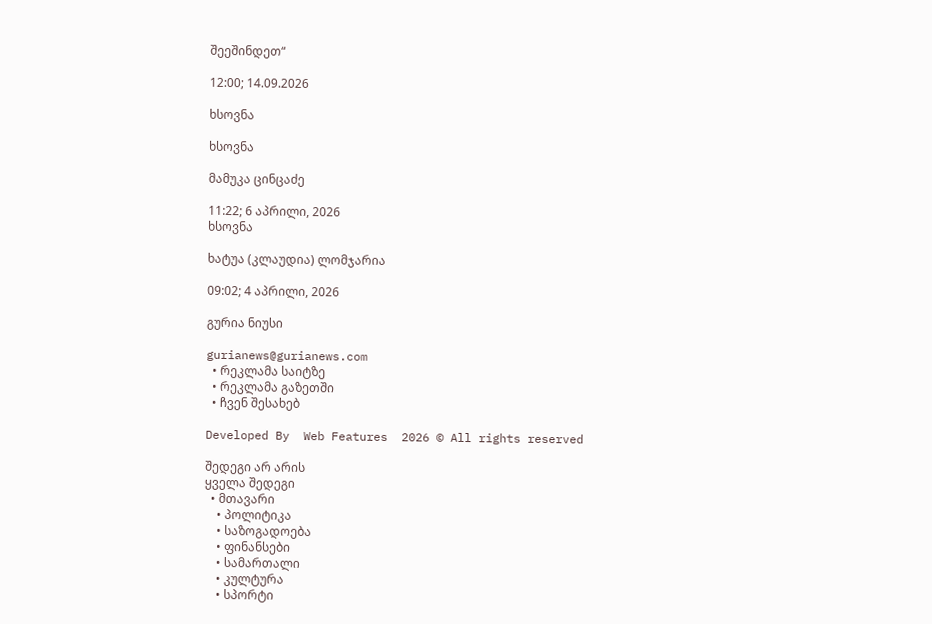შეეშინდეთ“

12:00; 14.09.2026

ხსოვნა

ხსოვნა

მამუკა ცინცაძე

11:22; 6 აპრილი, 2026
ხსოვნა

ხატუა (კლაუდია) ლომჯარია

09:02; 4 აპრილი, 2026

გურია ნიუსი

gurianews@gurianews.com
  • რეკლამა საიტზე
  • რეკლამა გაზეთში
  • ჩვენ შესახებ

Developed By  Web Features  2026 © All rights reserved

შედეგი არ არის
ყველა შედეგი
  • მთავარი
    • პოლიტიკა
    • საზოგადოება
    • ფინანსები
    • სამართალი
    • კულტურა
    • სპორტი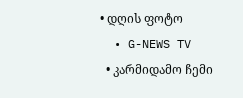• დღის ფოტო
  • G-NEWS TV
  • კარმიდამო ჩემი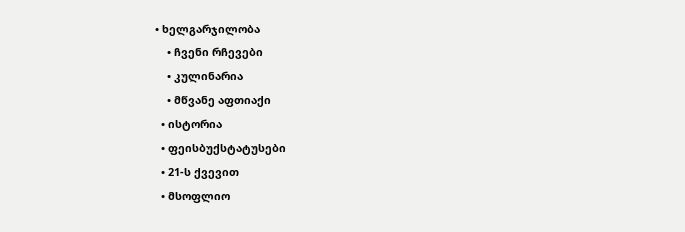• ხელგარჯილობა
    • ჩვენი რჩევები
    • კულინარია
    • მწვანე აფთიაქი
  • ისტორია
  • ფეისბუქსტატუსები
  • 21-ს ქვევით
  • მსოფლიო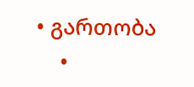• გართობა
    •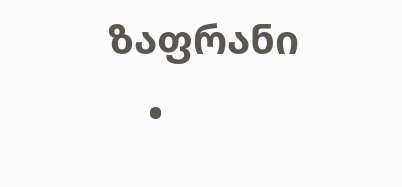ზაფრანი
    •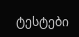ტესტები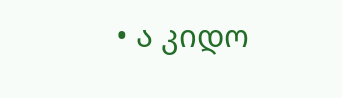• ა კიდო